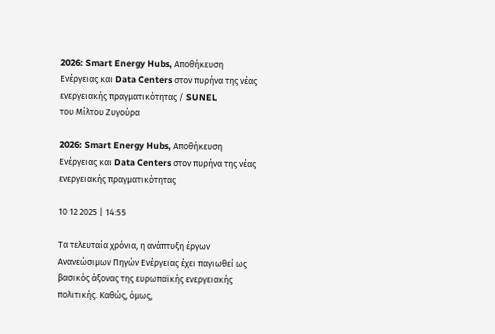2026: Smart Energy Hubs, Αποθήκευση Ενέργειας και Data Centers στον πυρήνα της νέας ενεργειακής πραγματικότητας / SUNEL
του Μίλτου Ζυγούρα

2026: Smart Energy Hubs, Αποθήκευση Ενέργειας και Data Centers στον πυρήνα της νέας ενεργειακής πραγματικότητας

10 12 2025 | 14:55

Τα τελευταία χρόνια, η ανάπτυξη έργων Ανανεώσιμων Πηγών Ενέργειας έχει παγιωθεί ως βασικός άξονας της ευρωπαϊκής ενεργειακής πολιτικής. Καθώς, όμως,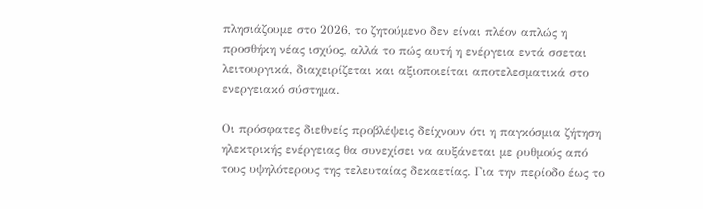πλησιάζουμε στο 2026, το ζητούμενο δεν είναι πλέον απλώς η προσθήκη νέας ισχύος, αλλά το πώς αυτή η ενέργεια εντά σσεται λειτουργικά, διαχειρίζεται και αξιοποιείται αποτελεσματικά στο ενεργειακό σύστημα.

Οι πρόσφατες διεθνείς προβλέψεις δείχνουν ότι η παγκόσμια ζήτηση ηλεκτρικής ενέργειας θα συνεχίσει να αυξάνεται με ρυθμούς από τους υψηλότερους της τελευταίας δεκαετίας. Για την περίοδο έως το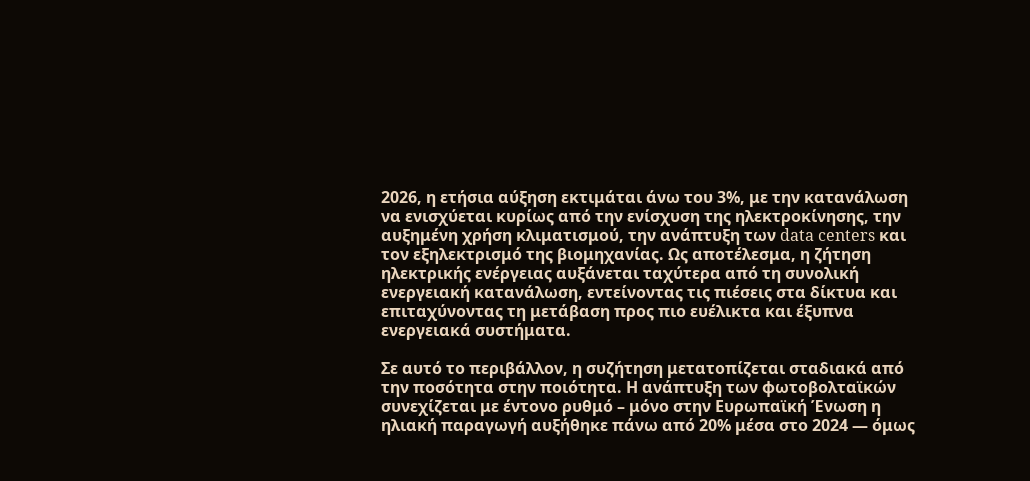2026, η ετήσια αύξηση εκτιμάται άνω του 3%, με την κατανάλωση να ενισχύεται κυρίως από την ενίσχυση της ηλεκτροκίνησης, την αυξημένη χρήση κλιματισμού, την ανάπτυξη των data centers και τον εξηλεκτρισμό της βιομηχανίας. Ως αποτέλεσμα, η ζήτηση ηλεκτρικής ενέργειας αυξάνεται ταχύτερα από τη συνολική ενεργειακή κατανάλωση, εντείνοντας τις πιέσεις στα δίκτυα και επιταχύνοντας τη μετάβαση προς πιο ευέλικτα και έξυπνα ενεργειακά συστήματα.

Σε αυτό το περιβάλλον, η συζήτηση μετατοπίζεται σταδιακά από την ποσότητα στην ποιότητα. Η ανάπτυξη των φωτοβολταϊκών συνεχίζεται με έντονο ρυθμό – μόνο στην Ευρωπαϊκή Ένωση η ηλιακή παραγωγή αυξήθηκε πάνω από 20% μέσα στο 2024 — όμως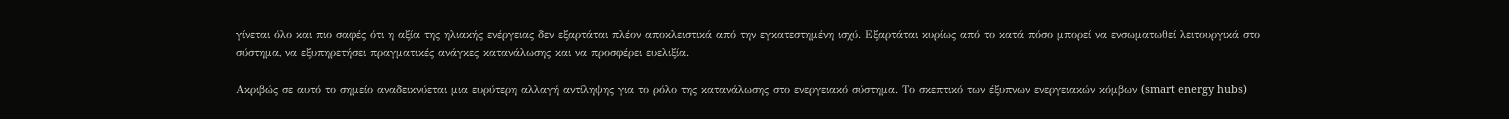γίνεται όλο και πιο σαφές ότι η αξία της ηλιακής ενέργειας δεν εξαρτάται πλέον αποκλειστικά από την εγκατεστημένη ισχύ. Εξαρτάται κυρίως από το κατά πόσο μπορεί να ενσωματωθεί λειτουργικά στο σύστημα, να εξυπηρετήσει πραγματικές ανάγκες κατανάλωσης και να προσφέρει ευελιξία.

Ακριβώς σε αυτό το σημείο αναδεικνύεται μια ευρύτερη αλλαγή αντίληψης για το ρόλο της κατανάλωσης στο ενεργειακό σύστημα. Το σκεπτικό των έξυπνων ενεργειακών κόμβων (smart energy hubs)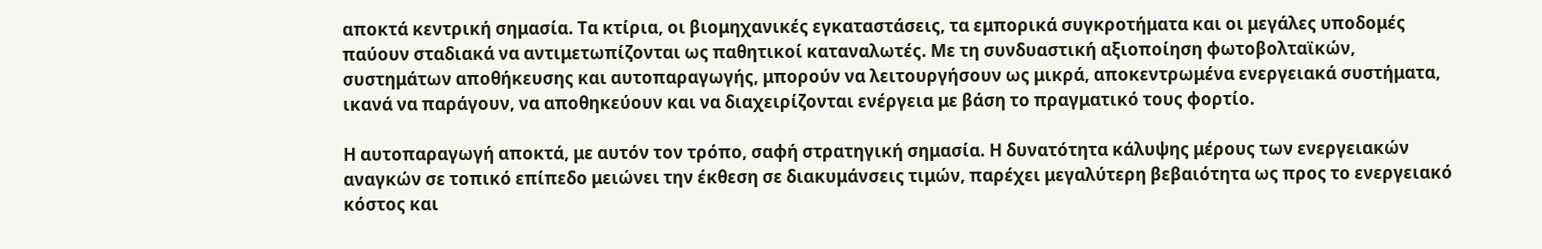αποκτά κεντρική σημασία. Τα κτίρια, οι βιομηχανικές εγκαταστάσεις, τα εμπορικά συγκροτήματα και οι μεγάλες υποδομές παύουν σταδιακά να αντιμετωπίζονται ως παθητικοί καταναλωτές. Με τη συνδυαστική αξιοποίηση φωτοβολταϊκών, συστημάτων αποθήκευσης και αυτοπαραγωγής, μπορούν να λειτουργήσουν ως μικρά, αποκεντρωμένα ενεργειακά συστήματα, ικανά να παράγουν, να αποθηκεύουν και να διαχειρίζονται ενέργεια με βάση το πραγματικό τους φορτίο.

Η αυτοπαραγωγή αποκτά, με αυτόν τον τρόπο, σαφή στρατηγική σημασία. Η δυνατότητα κάλυψης μέρους των ενεργειακών αναγκών σε τοπικό επίπεδο μειώνει την έκθεση σε διακυμάνσεις τιμών, παρέχει μεγαλύτερη βεβαιότητα ως προς το ενεργειακό κόστος και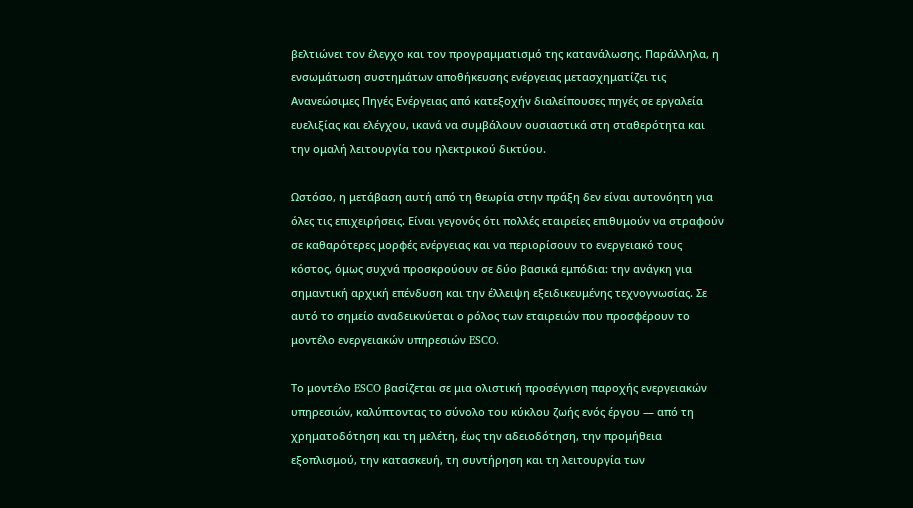βελτιώνει τον έλεγχο και τον προγραμματισμό της κατανάλωσης. Παράλληλα, η ενσωμάτωση συστημάτων αποθήκευσης ενέργειας μετασχηματίζει τις Ανανεώσιμες Πηγές Ενέργειας από κατεξοχήν διαλείπουσες πηγές σε εργαλεία ευελιξίας και ελέγχου, ικανά να συμβάλουν ουσιαστικά στη σταθερότητα και την ομαλή λειτουργία του ηλεκτρικού δικτύου.

Ωστόσο, η μετάβαση αυτή από τη θεωρία στην πράξη δεν είναι αυτονόητη για όλες τις επιχειρήσεις. Είναι γεγονός ότι πολλές εταιρείες επιθυμούν να στραφούν σε καθαρότερες μορφές ενέργειας και να περιορίσουν το ενεργειακό τους κόστος, όμως συχνά προσκρούουν σε δύο βασικά εμπόδια: την ανάγκη για σημαντική αρχική επένδυση και την έλλειψη εξειδικευμένης τεχνογνωσίας. Σε αυτό το σημείο αναδεικνύεται ο ρόλος των εταιρειών που προσφέρουν το μοντέλο ενεργειακών υπηρεσιών ESCO.

Το μοντέλο ESCO βασίζεται σε μια ολιστική προσέγγιση παροχής ενεργειακών υπηρεσιών, καλύπτοντας το σύνολο του κύκλου ζωής ενός έργου — από τη χρηματοδότηση και τη μελέτη, έως την αδειοδότηση, την προμήθεια εξοπλισμού, την κατασκευή, τη συντήρηση και τη λειτουργία των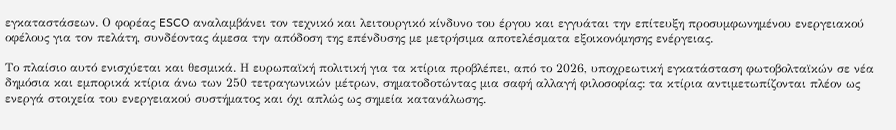εγκαταστάσεων. Ο φορέας ESCO αναλαμβάνει τον τεχνικό και λειτουργικό κίνδυνο του έργου και εγγυάται την επίτευξη προσυμφωνημένου ενεργειακού οφέλους για τον πελάτη, συνδέοντας άμεσα την απόδοση της επένδυσης με μετρήσιμα αποτελέσματα εξοικονόμησης ενέργειας.

Το πλαίσιο αυτό ενισχύεται και θεσμικά. Η ευρωπαϊκή πολιτική για τα κτίρια προβλέπει, από το 2026, υποχρεωτική εγκατάσταση φωτοβολταϊκών σε νέα δημόσια και εμπορικά κτίρια άνω των 250 τετραγωνικών μέτρων, σηματοδοτώντας μια σαφή αλλαγή φιλοσοφίας: τα κτίρια αντιμετωπίζονται πλέον ως ενεργά στοιχεία του ενεργειακού συστήματος και όχι απλώς ως σημεία κατανάλωσης.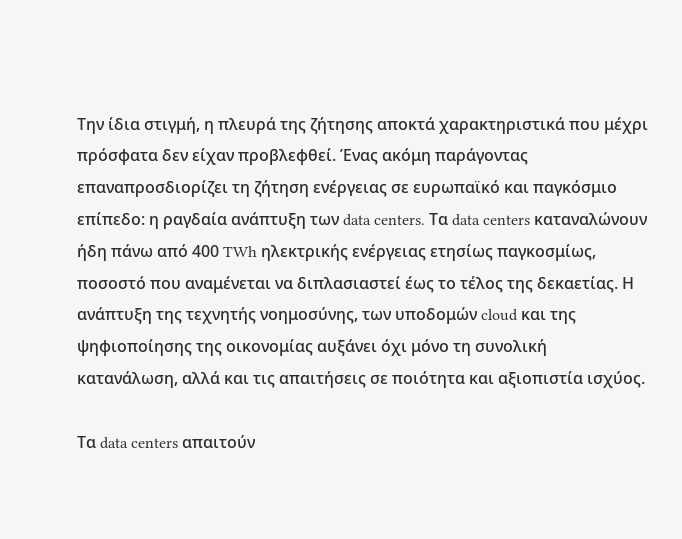Την ίδια στιγμή, η πλευρά της ζήτησης αποκτά χαρακτηριστικά που μέχρι πρόσφατα δεν είχαν προβλεφθεί. Ένας ακόμη παράγοντας επαναπροσδιορίζει τη ζήτηση ενέργειας σε ευρωπαϊκό και παγκόσμιο επίπεδο: η ραγδαία ανάπτυξη των data centers. Τα data centers καταναλώνουν ήδη πάνω από 400 TWh ηλεκτρικής ενέργειας ετησίως παγκοσμίως, ποσοστό που αναμένεται να διπλασιαστεί έως το τέλος της δεκαετίας. Η ανάπτυξη της τεχνητής νοημοσύνης, των υποδομών cloud και της ψηφιοποίησης της οικονομίας αυξάνει όχι μόνο τη συνολική κατανάλωση, αλλά και τις απαιτήσεις σε ποιότητα και αξιοπιστία ισχύος.

Τα data centers απαιτούν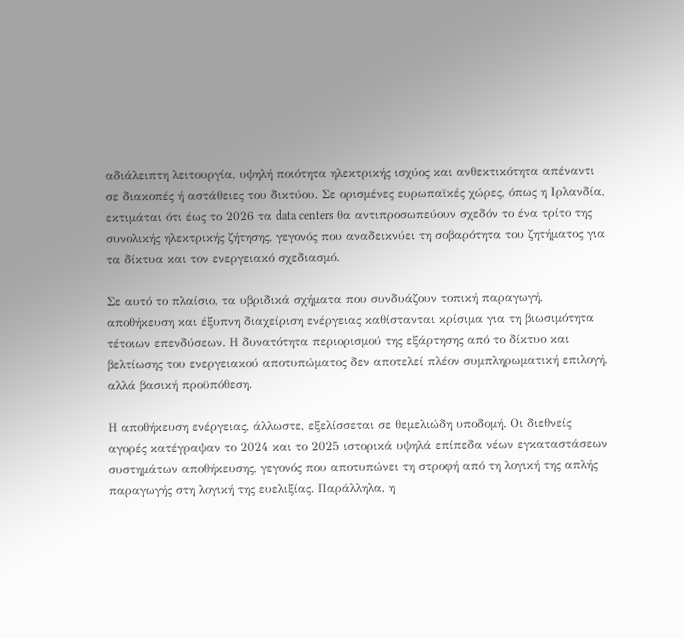αδιάλειπτη λειτουργία, υψηλή ποιότητα ηλεκτρικής ισχύος και ανθεκτικότητα απέναντι σε διακοπές ή αστάθειες του δικτύου. Σε ορισμένες ευρωπαϊκές χώρες, όπως η Ιρλανδία, εκτιμάται ότι έως το 2026 τα data centers θα αντιπροσωπεύουν σχεδόν το ένα τρίτο της συνολικής ηλεκτρικής ζήτησης, γεγονός που αναδεικνύει τη σοβαρότητα του ζητήματος για τα δίκτυα και τον ενεργειακό σχεδιασμό.

Σε αυτό το πλαίσιο, τα υβριδικά σχήματα που συνδυάζουν τοπική παραγωγή, αποθήκευση και έξυπνη διαχείριση ενέργειας καθίστανται κρίσιμα για τη βιωσιμότητα τέτοιων επενδύσεων. Η δυνατότητα περιορισμού της εξάρτησης από το δίκτυο και βελτίωσης του ενεργειακού αποτυπώματος δεν αποτελεί πλέον συμπληρωματική επιλογή, αλλά βασική προϋπόθεση.

Η αποθήκευση ενέργειας, άλλωστε, εξελίσσεται σε θεμελιώδη υποδομή. Οι διεθνείς αγορές κατέγραψαν το 2024 και το 2025 ιστορικά υψηλά επίπεδα νέων εγκαταστάσεων συστημάτων αποθήκευσης, γεγονός που αποτυπώνει τη στροφή από τη λογική της απλής παραγωγής στη λογική της ευελιξίας. Παράλληλα, η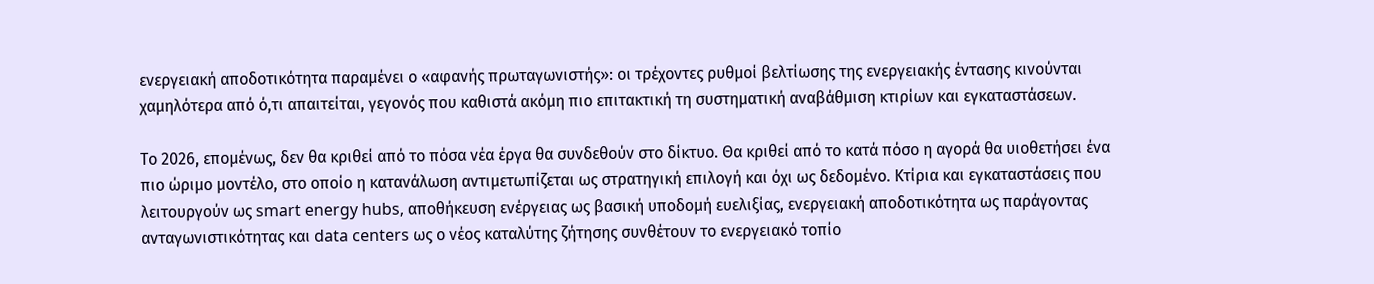ενεργειακή αποδοτικότητα παραμένει ο «αφανής πρωταγωνιστής»: οι τρέχοντες ρυθμοί βελτίωσης της ενεργειακής έντασης κινούνται χαμηλότερα από ό,τι απαιτείται, γεγονός που καθιστά ακόμη πιο επιτακτική τη συστηματική αναβάθμιση κτιρίων και εγκαταστάσεων.

Το 2026, επομένως, δεν θα κριθεί από το πόσα νέα έργα θα συνδεθούν στο δίκτυο. Θα κριθεί από το κατά πόσο η αγορά θα υιοθετήσει ένα πιο ώριμο μοντέλο, στο οποίο η κατανάλωση αντιμετωπίζεται ως στρατηγική επιλογή και όχι ως δεδομένο. Κτίρια και εγκαταστάσεις που λειτουργούν ως smart energy hubs, αποθήκευση ενέργειας ως βασική υποδομή ευελιξίας, ενεργειακή αποδοτικότητα ως παράγοντας ανταγωνιστικότητας και data centers ως ο νέος καταλύτης ζήτησης συνθέτουν το ενεργειακό τοπίο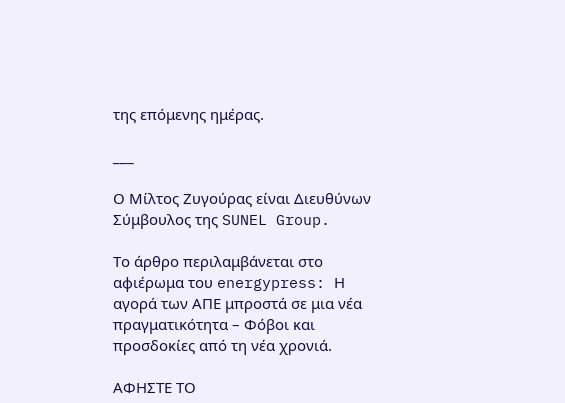της επόμενης ημέρας.

___

Ο Μίλτος Ζυγούρας είναι Διευθύνων Σύμβουλος της SUNEL Group.

Το άρθρο περιλαμβάνεται στο αφιέρωμα του energypress: Η αγορά των ΑΠΕ μπροστά σε μια νέα πραγματικότητα – Φόβοι και προσδοκίες από τη νέα χρονιά.

ΑΦΗΣΤΕ ΤΟ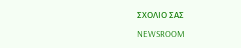ΣΧΟΛΙΟ ΣΑΣ

NEWSROOM